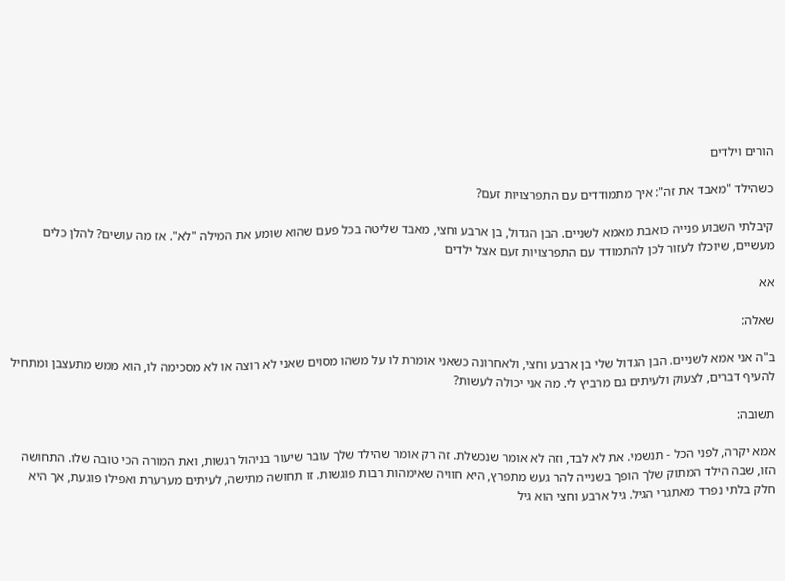הורים וילדים

כשהילד "מאבד את זה": איך מתמודדים עם התפרצויות זעם?

קיבלתי השבוע פנייה כואבת מאמא לשניים. הבן הגדול, בן ארבע וחצי, מאבד שליטה בכל פעם שהוא שומע את המילה "לא". אז מה עושים? להלן כלים מעשיים, שיוכלו לעזור לכן להתמודד עם התפרצויות זעם אצל ילדים

אא

שאלה:

ב"ה אני אמא לשניים. הבן הגדול שלי בן ארבע וחצי, ולאחרונה כשאני אומרת לו על משהו מסוים שאני לא רוצה או לא מסכימה לו, הוא ממש מתעצבן ומתחיל להעיף דברים, לצעוק ולעיתים גם מרביץ לי. מה אני יכולה לעשות?

תשובה:

אמא יקרה, לפני הכל - תנשמי. את לא לבד, וזה לא אומר שנכשלת. זה רק אומר שהילד שלך עובר שיעור בניהול רגשות, ואת המורה הכי טובה שלו. התחושה הזו, שבה הילד המתוק שלך הופך בשנייה להר געש מתפרץ, היא חוויה שאימהות רבות פוגשות. זו תחושה מתישה, לעיתים מערערת ואפילו פוגעת, אך היא חלק בלתי נפרד מאתגרי הגיל. גיל ארבע וחצי הוא גיל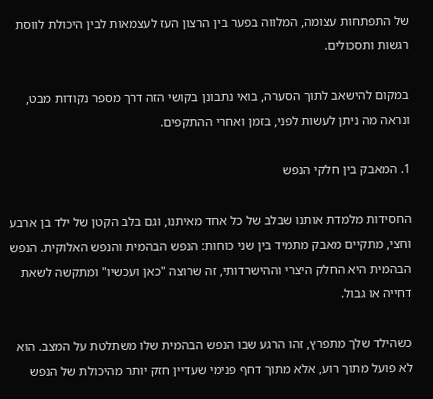של התפתחות עצומה, המלווה בפער בין הרצון העז לעצמאות לבין היכולת לווסת רגשות ותסכולים.

במקום להישאב לתוך הסערה, בואי נתבונן בקושי הזה דרך מספר נקודות מבט, ונראה מה ניתן לעשות לפני, בזמן ואחרי ההתקפים.

1. המאבק בין חלקי הנפש

החסידות מלמדת אותנו שבלב של כל אחד מאיתנו, וגם בלב הקטן של ילד בן ארבע וחצי, מתקיים מאבק מתמיד בין שני כוחות: הנפש הבהמית והנפש האלוקית. הנפש הבהמית היא החלק היצרי וההישרדותי, זה שרוצה "כאן ועכשיו" ומתקשה לשאת דחייה או גבול.

כשהילד שלך מתפרץ, זהו הרגע שבו הנפש הבהמית שלו משתלטת על המצב. הוא לא פועל מתוך רוע, אלא מתוך דחף פנימי שעדיין חזק יותר מהיכולת של הנפש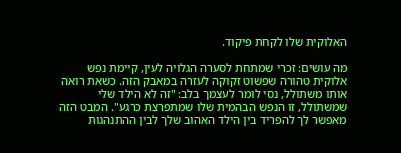האלוקית שלו לקחת פיקוד.

מה עושים: זכרי שמתחת לסערה הגלויה לעין, קיימת נפש אלוקית טהורה שפשוט זקוקה לעזרה במאבק הזה. כשאת רואה אותו משתולל, נסי לומר לעצמך בלב: "זה לא הילד שלי שמשתולל, זו הנפש הבהמית שלו שמתפרצת כרגע". המבט הזה מאפשר לך להפריד בין הילד האהוב שלך לבין ההתנהגות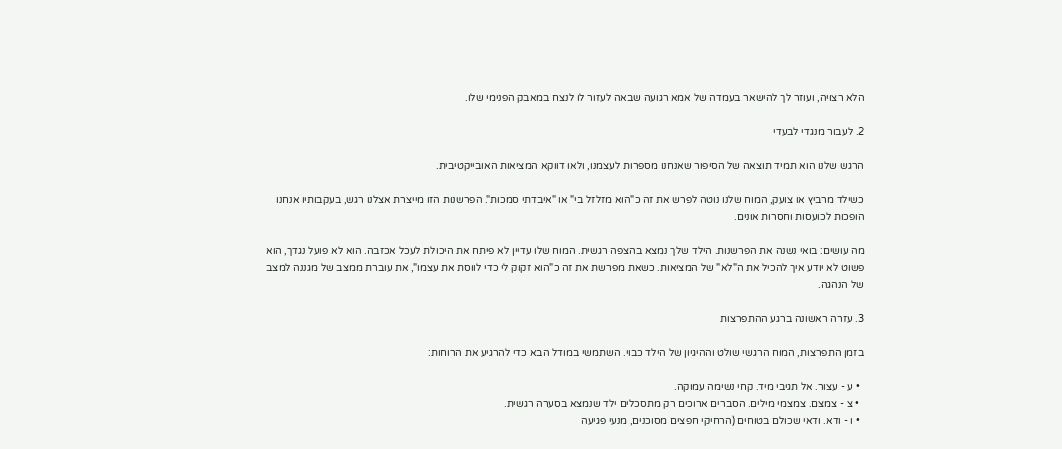הלא רצויה, ועוזר לך להישאר בעמדה של אמא רגועה שבאה לעזור לו לנצח במאבק הפנימי שלו.

2. לעבור מנגדי לבעדי

הרגש שלנו הוא תמיד תוצאה של הסיפור שאנחנו מספרות לעצמנו, ולאו דווקא המציאות האובייקטיבית.

כשילד מרביץ או צועק, המוח שלנו נוטה לפרש את זה כ"הוא מזלזל בי" או "איבדתי סמכות". הפרשנות הזו מייצרת אצלנו רגש, בעקבותיו אנחנו הופכות לכועסות וחסרות אונים.

מה עושים: בואי נשנה את הפרשנות. הילד שלך נמצא בהצפה רגשית. המוח שלו עדיין לא פיתח את היכולת לעכל אכזבה. הוא לא פועל נגדך, הוא פשוט לא יודע איך להכיל את ה"לא" של המציאות. כשאת מפרשת את זה כ"הוא זקוק לי כדי לווסת את עצמו", את עוברת ממצב של מגננה למצב של הנהגה.

3. עזרה ראשונה ברגע ההתפרצות

בזמן התפרצות, המוח הרגשי שולט וההיגיון של הילד כבוי. השתמשי במודל הבא כדי להרגיע את הרוחות:

  • ע - עצור. אל תגיבי מיד. קחי נשימה עמוקה.
  • צ - צמצם. צמצמי מילים. הסברים ארוכים רק מתסכלים ילד שנמצא בסערה רגשית.
  • ו - ודא. ודאי שכולם בטוחים (הרחיקי חפצים מסוכנים, מנעי פגיעה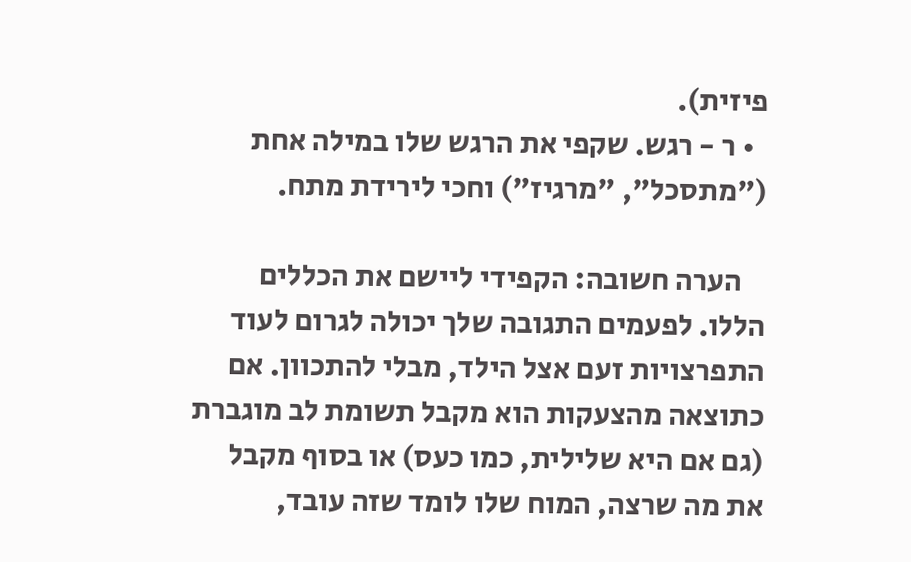פיזית).
  • ר - רגש. שקפי את הרגש שלו במילה אחת ("מתסכל", "מרגיז") וחכי לירידת מתח.

    הערה חשובה: הקפידי ליישם את הכללים הללו. לפעמים התגובה שלך יכולה לגרום לעוד התפרצויות זעם אצל הילד, מבלי להתכוון. אם כתוצאה מהצעקות הוא מקבל תשומת לב מוגברת (גם אם היא שלילית, כמו כעס) או בסוף מקבל את מה שרצה, המוח שלו לומד שזה עובד,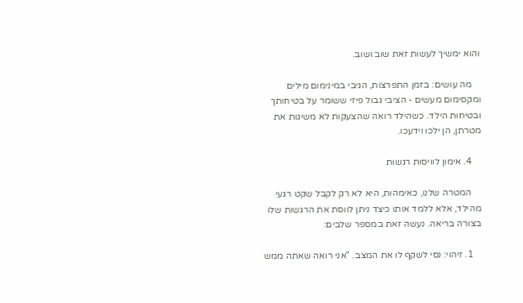והוא ימשיך לעשות זאת שוב ושוב.

    מה עושים: בזמן התפרצות, הגיבי במינימום מילים ומקסימום מעשים - הציבי גבול פיזי ששומר על בטיחותך ובטיחות הילד. כשהילד רואה שהצעקות לא משיגות את מטרתן, הן ילכו וידעכו.

    4. אימון לוויסות רגשות

    המטרה שלנו, כאימהות, היא לא רק לקבל שקט רגעי מהילד, אלא ללמד אותו כיצד ניתן לווסת את הרגשות שלו בצורה בריאה. נעשה זאת במספר שלבים:

    1. זיהוי: נסי לשקף לו את המצב. "אני רואה שאתה ממש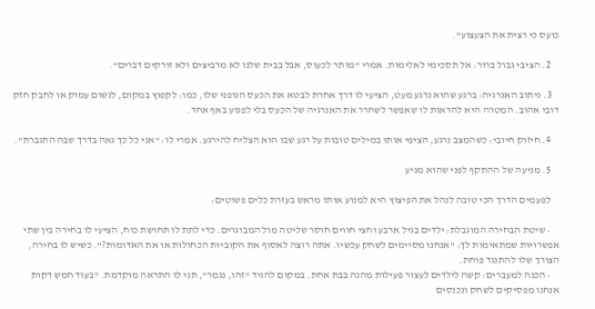כועס כי רצית את הצעצוע".

    2. הציבי גבול ברור: אל תסכימי לאלימות. אמרי "מותר לכעוס, אבל בבית שלנו לא מרביצים ולא זורקים דברים".

    3. ניתוב האנרגיה: ברגע שהוא נרגע מעט, הציעי לו דרך אחרת לבטא את הכעס הגופני שלו, כמו: לקפוץ במקום, לנשום עמוק או לחבק חזק דובי אהוב. המטרה היא להראות לו שאפשר לשחרר את האנרגיה של הכעס בלי לפגוע באף אחד.

    4. חיזוק חיובי: כשהמצב נרגע, הציפי אותו במילים טובות על רגע שבו הוא הצליח להירגע. אמרי לו: "אני כל כך גאה בדרך שבה התגברת".

    5. מניעה של ההתקף לפני שהוא מגיע

    לפעמים הדרך הכי טובה לנהל את הפיצוץ היא למנוע אותו מראש בעזרת כלים פשוטים:

    • שיטת הבחירה המוגבלת: ילדים בגיל ארבע וחצי חווים חוסר שליטה מול המבוגרים. כדי לתת לו תחושת כוח, הציעי לו בחירה בין שתי אפשרויות שמתאימות לך: "אנחנו מסיימים לשחק עכשיו. אתה רוצה לאסוף את הקוביות הכחולות או את האדומות?". כשיש לו בחירה, הצורך שלו להתנגד פוחת.
    • הכנה למעברים: קשה לילדים לעצור פעילות מהנה בבת אחת. במקום להגיד "זהו, נגמר", תני לו התראה מוקדמת. "בעוד חמש דקות אנחנו מפסיקים לשחק ונכנסים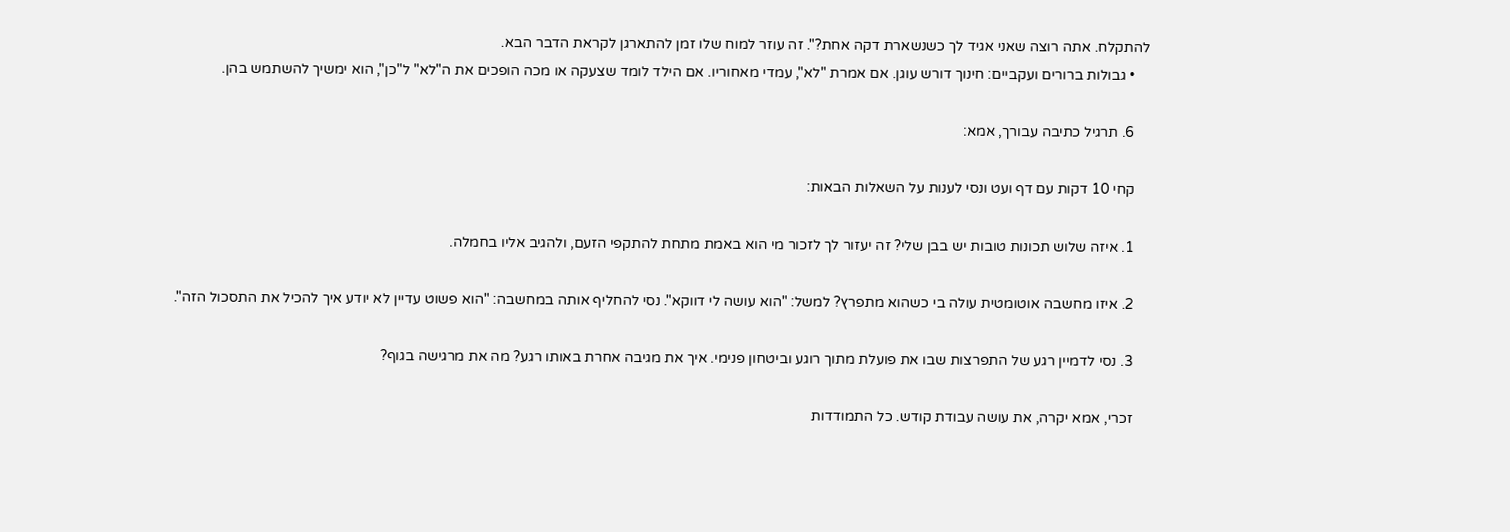להתקלח. אתה רוצה שאני אגיד לך כשנשארת דקה אחת?". זה עוזר למוח שלו זמן להתארגן לקראת הדבר הבא.
    • גבולות ברורים ועקביים: חינוך דורש עוגן. אם אמרת "לא", עמדי מאחוריו. אם הילד לומד שצעקה או מכה הופכים את ה"לא" ל"כן", הוא ימשיך להשתמש בהן.

    6. תרגיל כתיבה עבורך, אמא:

    קחי 10 דקות עם דף ועט ונסי לענות על השאלות הבאות:

    1. איזה שלוש תכונות טובות יש בבן שלי? זה יעזור לך לזכור מי הוא באמת מתחת להתקפי הזעם, ולהגיב אליו בחמלה.

    2. איזו מחשבה אוטומטית עולה בי כשהוא מתפרץ? למשל: "הוא עושה לי דווקא". נסי להחליף אותה במחשבה: "הוא פשוט עדיין לא יודע איך להכיל את התסכול הזה".

    3. נסי לדמיין רגע של התפרצות שבו את פועלת מתוך רוגע וביטחון פנימי. איך את מגיבה אחרת באותו רגע? מה את מרגישה בגוף?

    זכרי, אמא יקרה, את עושה עבודת קודש. כל התמודדות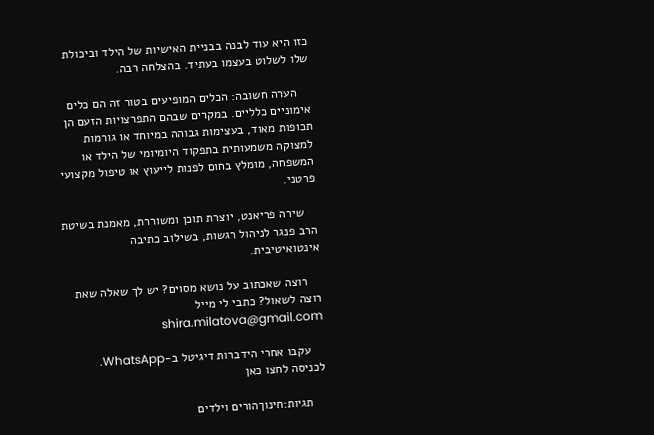כזו היא עוד לבנה בבניית האישיות של הילד וביכולת שלו לשלוט בעצמו בעתיד. בהצלחה רבה.

    הערה חשובה: הכלים המופיעים בטור זה הם כלים אימוניים כלליים. במקרים שבהם התפרצויות הזעם הן תכופות מאוד, בעצימות גבוהה במיוחד או גורמות למצוקה משמעותית בתפקוד היומיומי של הילד או המשפחה, מומלץ בחום לפנות לייעוץ או טיפול מקצועי פרטני.

    שירה פריאנט, יוצרת תוכן ומשוררת, מאמנת בשיטת הרב פנגר לניהול רגשות, בשילוב כתיבה אינטואיטיבית.

    רוצה שאכתוב על נושא מסוים? יש לך שאלה שאת רוצה לשאול? כתבי לי מייל shira.milatova@gmail.com

    עקבו אחרי הידברות דיגיטל ב-WhatsApp. לכניסה לחצו כאן

    תגיות:חינוךהורים וילדים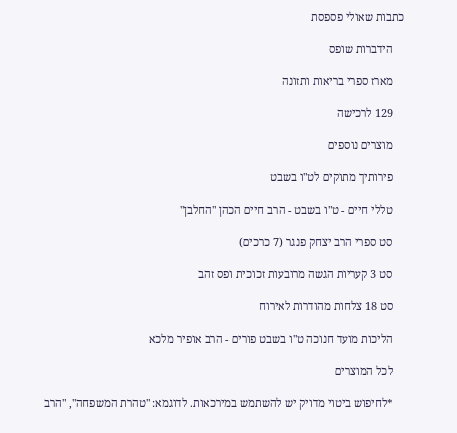כתבות שאולי פספסת

    הידברות שופס

    מארז ספרי בריאות ותזונה

    129 לרכישה

    מוצרים נוספים

    פירותיך מתוקים לט"ו בשבט

    טללי חיים - ט"ו בשבט - הרב חיים הכהן "החלבן"

    סט ספרי הרב יצחק פנגר (7 כרכים)

    סט 3 קעריות הגשה מרובעות זכוכית ופס זהב

    סט 18 צלחות מהודרות לאירוח

    הליכות מועד חנוכה ט"ו בשבט פורים - הרב אופיר מלכא

    לכל המוצרים

    *לחיפוש ביטוי מדויק יש להשתמש במירכאות. לדוגמא: "טהרת המשפחה", "הרב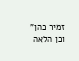זמיר כהן" וכן הלאה